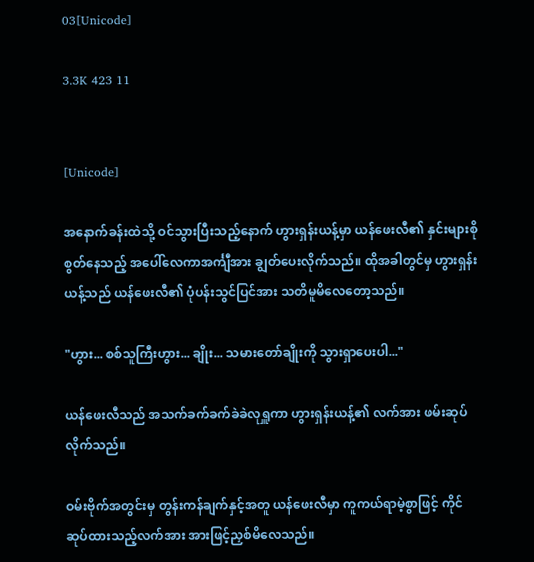03[Unicode]

3.3K 423 11


[Unicode]

အနောက်ခန်းထဲသို့ ဝင်သွားပြီးသည့်နောက် ဟွားရှန်းယန့်မှာ ယန်ဖေးလီ၏ နှင်းများစိုစွတ်နေသည့် အပေါ်လေကာအင်္ကျီအား ချွတ်ပေးလိုက်သည်။ ထိုအခါတွင်မှ ဟွားရှန်းယန့်သည် ယန်ဖေးလီ၏ ပုံပန်းသွင်ပြင်အား သတိမူမိလေတော့သည်။

"ဟွား... စစ်သူကြီးဟွား... ချိုး... သမားတော်ချိုးကို သွားရှာပေးပါ..."

ယန်ဖေးလီသည် အသက်ခက်ခက်ခဲခဲလုရှူကာ ဟွားရှန်းယန့်၏ လက်အား ဖမ်းဆုပ်လိုက်သည်။

ဝမ်းဗိုက်အတွင်းမှ တွန်းကန်ချက်နှင့်အတူ ယန်ဖေးလီမှာ ကူကယ်ရာမဲ့စွာဖြင့် ကိုင်ဆုပ်ထားသည့်လက်အား အားဖြင့်ညှစ်မိလေသည်။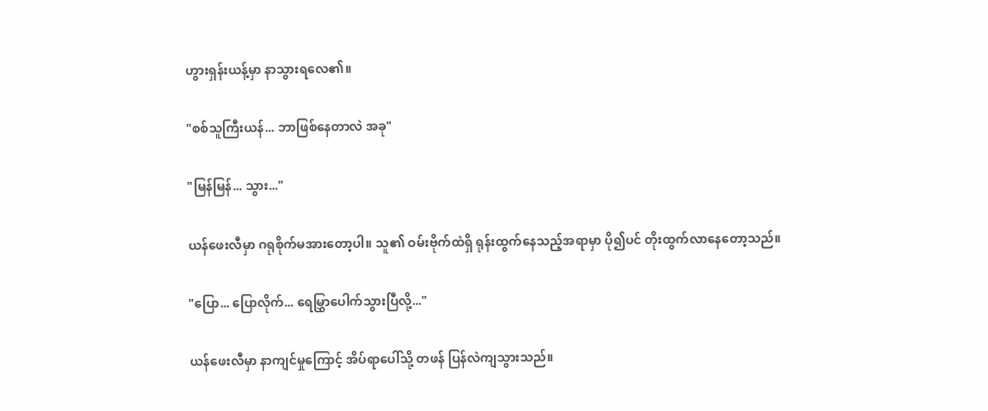ဟွားရှန်းယန့်မှာ နာသွားရလေ၏။

"စစ်သူကြီးယန်... ဘာဖြစ်နေတာလဲ အခု"

"မြန်မြန်... သွား..."

ယန်ဖေးလီမှာ ဂရုစိုက်မအားတော့ပါ။ သူ၏ ဝမ်းဗိုက်ထဲရှိ ရုန်းထွက်နေသည့်အရာမှာ ပို၍ပင် တိုးထွက်လာနေတော့သည်။

"ပြော... ပြောလိုက်... ရေမြွှာပေါက်သွားပြီလို့..."

ယန်ဖေးလီမှာ နာကျင်မှုကြောင့် အိပ်ရာပေါ်သို့ တဖန် ပြန်လဲကျသွားသည်။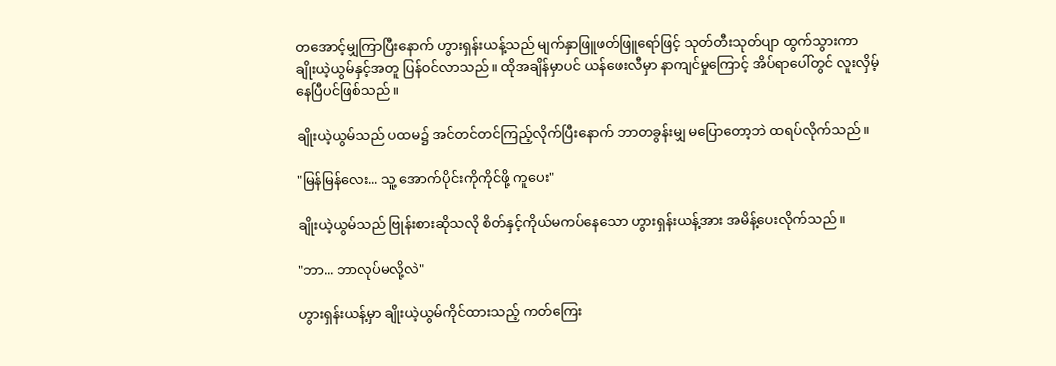တအောင့်မျှကြာပြီးနောက် ဟွားရှန်းယန့်သည် မျက်နှာဖြူဖတ်ဖြူရော်ဖြင့် သုတ်တီးသုတ်ပျာ ထွက်သွားကာ ချိုးယဲ့ယွမ်နှင့်အတူ ပြန်ဝင်လာသည်။ ထိုအချိန်မှာပင် ယန်ဖေးလီမှာ နာကျင်မှုကြောင့် အိပ်ရာပေါ်တွင် လူးလှိမ့်နေပြီပင်ဖြစ်သည်။

ချိုးယဲ့ယွမ်သည် ပထမ၌ အင်တင်တင်ကြည့်လိုက်ပြီးနောက် ဘာတခွန်းမျှ မပြောတော့ဘဲ ထရပ်လိုက်သည်။

"မြန်မြန်လေး... သူ့ အောက်ပိုင်းကိုကိုင်ဖို့ ကူပေး"

ချိုးယဲ့ယွမ်သည် ဗြုန်းစားဆိုသလို စိတ်နှင့်ကိုယ်မကပ်နေသော ဟွားရှန်းယန့်အား အမိန့်ပေးလိုက်သည်။

"ဘာ... ဘာလုပ်မလို့လဲ"

ဟွားရှန်းယန့်မှာ ချိုးယဲ့ယွမ်ကိုင်ထားသည့် ကတ်ကြေး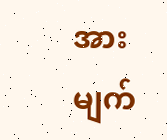အား မျက်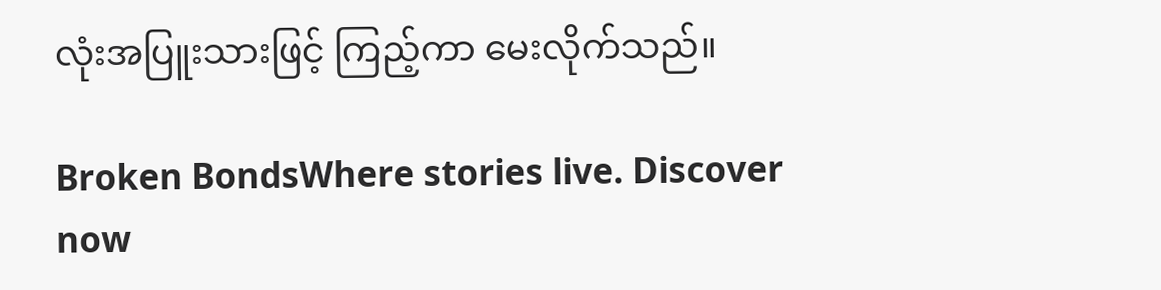လုံးအပြူးသားဖြင့် ကြည့်ကာ မေးလိုက်သည်။

Broken BondsWhere stories live. Discover now